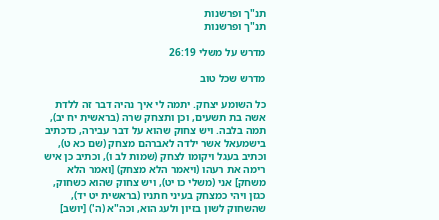תנ"ך ופרשנות
תנ"ך ופרשנות

מדרש על משלי 26:19

מדרש שכל טוב

כל השומע יצחק. יתמה לי איך נהיה דבר זה ללדת אשה בת תשעים, וכן ותצחק שרה (בראשית יח יב), תמה בלבה. ויש צחוק שהוא על דבר עבירה, כדכתיב בישמעאל אשר ילדה לאברהם מצחק (שם כא ט), וכתיב בעגל ויקומו לצחק (שמות לב ו), וכתיב כן איש רימה את רעהו (ויאמר הלא מצחק) [ואמר הלא משחק] אני (משלי כו יט), ויש צחוק שהוא כשחוק, כגזן ויהי כמצחק בעיני חתניו (בראשית יט יד), שהשחוק לשון בזיון ולעג הוא, וכה"א (ה') [יושב]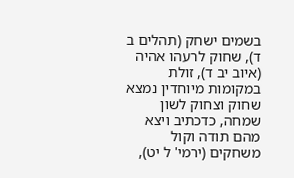בשמים ישחק (תהלים ב ד), שחוק לרעהו אהיה (איוב יב ד), זולת במקומות מיוחדין נמצא שחוק וצחוק לשון שמחה, כדכתיב ויצא מהם תודה וקול משחקים (ירמי' ל יט),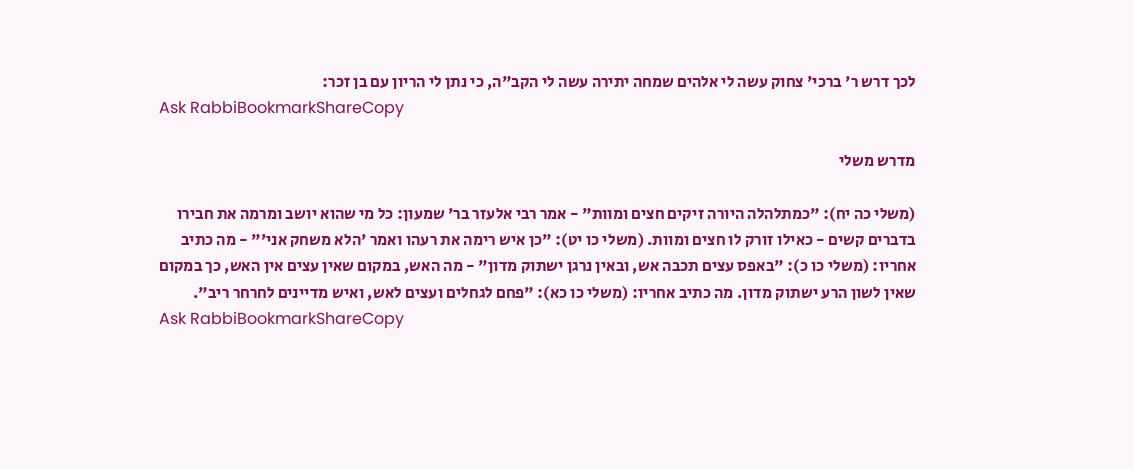לכך דרש ר' ברכי' צחוק עשה לי אלהים שמחה יתירה עשה לי הקב"ה, כי נתן לי הריון עם בן זכר:
Ask RabbiBookmarkShareCopy

מדרש משלי

(משלי כה יח): "כמתלהלה היורה זיקים חצים ומוות" - אמר רבי אלעזר בר' שמעון: כל מי שהוא יושב ומרמה את חבירו בדברים קשים - כאילו זורק לו חצים ומוות. (משלי כו יט): "כן איש רימה את רעהו ואמר 'הלא משחק אני'" - מה כתיב אחריו: (משלי כו כ): "באפס עצים תכבה אש, ובאין נרגן ישתוק מדון" - מה האש, במקום שאין עצים אין האש, כך במקום שאין לשון הרע ישתוק מדון. מה כתיב אחריו: (משלי כו כא): "פחם לגחלים ועצים לאש, ואיש מדיינים לחרחר ריב".
Ask RabbiBookmarkShareCopy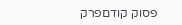פסוק קודםפרק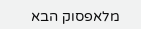מלאפסוק הבא